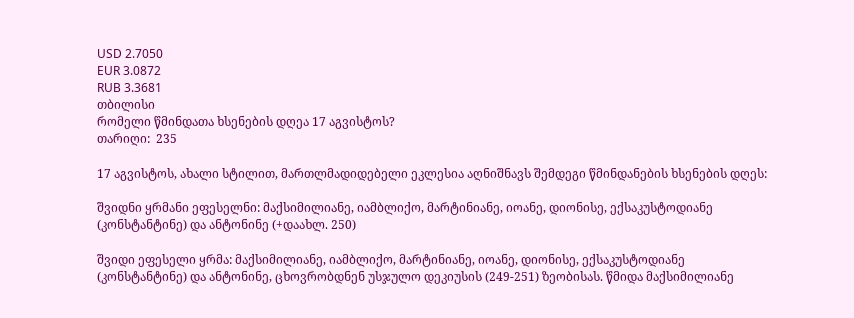USD 2.7050
EUR 3.0872
RUB 3.3681
თბილისი
რომელი წმინდათა ხსენების დღეა 17 აგვისტოს?
თარიღი:  235

17 აგვისტოს, ახალი სტილით, მართლმადიდებელი ეკლესია აღნიშნავს შემდეგი წმინდანების ხსენების დღეს:

შვიდნი ყრმანი ეფესელნი: მაქსიმილიანე, იამბლიქო, მარტინიანე, იოანე, დიონისე, ექსაკუსტოდიანე (კონსტანტინე) და ანტონინე (+დაახლ. 250)

შვიდი ეფესელი ყრმა: მაქსიმილიანე, იამბლიქო, მარტინიანე, იოანე, დიონისე, ექსაკუსტოდიანე (კონსტანტინე) და ანტონინე, ცხოვრობდნენ უსჯულო დეკიუსის (249-251) ზეობისას. წმიდა მაქსიმილიანე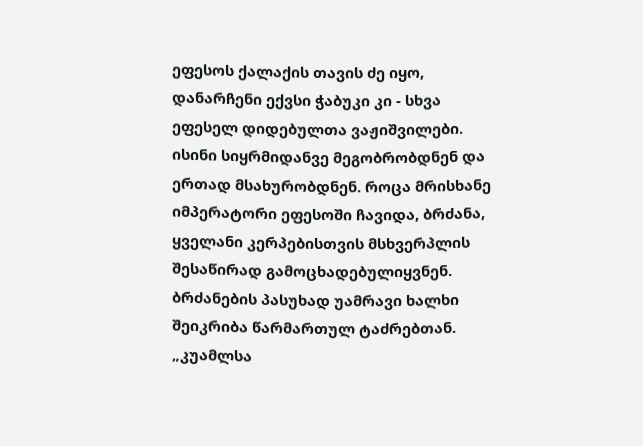ეფესოს ქალაქის თავის ძე იყო, დანარჩენი ექვსი ჭაბუკი კი - სხვა ეფესელ დიდებულთა ვაჟიშვილები. ისინი სიყრმიდანვე მეგობრობდნენ და ერთად მსახურობდნენ. როცა მრისხანე იმპერატორი ეფესოში ჩავიდა, ბრძანა, ყველანი კერპებისთვის მსხვერპლის შესაწირად გამოცხადებულიყვნენ. ბრძანების პასუხად უამრავი ხალხი შეიკრიბა წარმართულ ტაძრებთან. „კუამლსა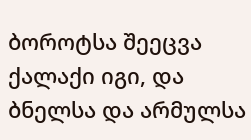ბოროტსა შეეცვა ქალაქი იგი, და ბნელსა და არმულსა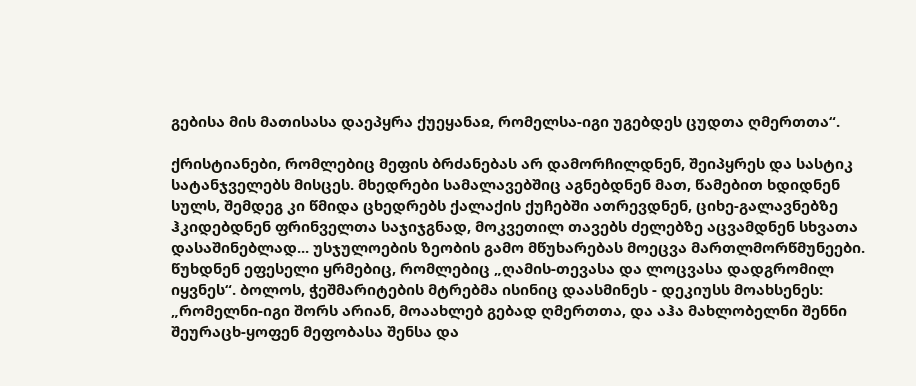გებისა მის მათისასა დაეპყრა ქუეყანაჲ, რომელსა-იგი უგებდეს ცუდთა ღმერთთა“.

ქრისტიანები, რომლებიც მეფის ბრძანებას არ დამორჩილდნენ, შეიპყრეს და სასტიკ სატანჯველებს მისცეს. მხედრები სამალავებშიც აგნებდნენ მათ, წამებით ხდიდნენ სულს, შემდეგ კი წმიდა ცხედრებს ქალაქის ქუჩებში ათრევდნენ, ციხე-გალავნებზე ჰკიდებდნენ ფრინველთა საჯიჯგნად, მოკვეთილ თავებს ძელებზე აცვამდნენ სხვათა დასაშინებლად... უსჯულოების ზეობის გამო მწუხარებას მოეცვა მართლმორწმუნეები. წუხდნენ ეფესელი ყრმებიც, რომლებიც „ღამის-თევასა და ლოცვასა დადგრომილ იყვნეს“. ბოლოს, ჭეშმარიტების მტრებმა ისინიც დაასმინეს - დეკიუსს მოახსენეს: „რომელნი-იგი შორს არიან, მოაახლებ გებად ღმერთთა, და აჰა მახლობელნი შენნი შეურაცხ-ყოფენ მეფობასა შენსა და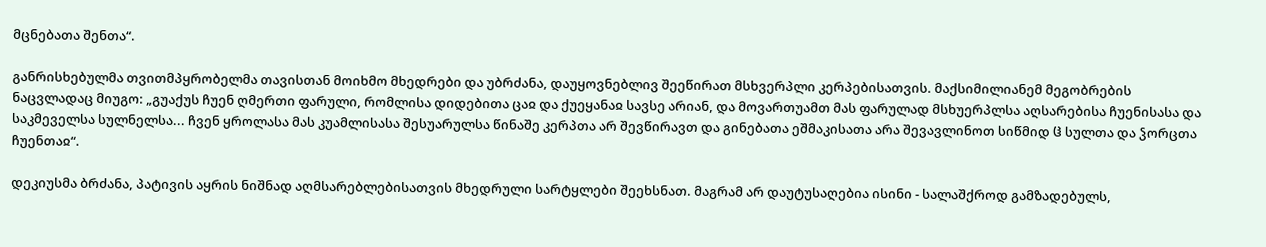მცნებათა შენთა“.

განრისხებულმა თვითმპყრობელმა თავისთან მოიხმო მხედრები და უბრძანა, დაუყოვნებლივ შეეწირათ მსხვერპლი კერპებისათვის. მაქსიმილიანემ მეგობრების ნაცვლადაც მიუგო: „გუაქუს ჩუენ ღმერთი ფარული, რომლისა დიდებითა ცაჲ და ქუეყანაჲ სავსე არიან, და მოვართუამთ მას ფარულად მსხუერპლსა აღსარებისა ჩუენისასა და საკმეველსა სულნელსა... ჩვენ ყროლასა მას კუამლისასა შესუარულსა წინაშე კერპთა არ შევწირავთ და გინებათა ეშმაკისათა არა შევავლინოთ სიწმიდ ჱ სულთა და ჴორცთა ჩუენთაჲ“.

დეკიუსმა ბრძანა, პატივის აყრის ნიშნად აღმსარებლებისათვის მხედრული სარტყლები შეეხსნათ. მაგრამ არ დაუტუსაღებია ისინი - სალაშქროდ გამზადებულს,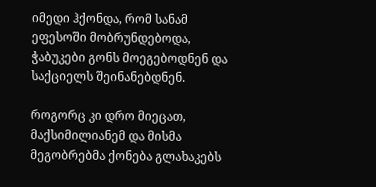იმედი ჰქონდა, რომ სანამ ეფესოში მობრუნდებოდა, ჭაბუკები გონს მოეგებოდნენ და საქციელს შეინანებდნენ.

როგორც კი დრო მიეცათ, მაქსიმილიანემ და მისმა მეგობრებმა ქონება გლახაკებს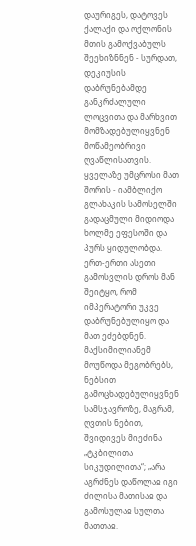დაურიგეს, დატოვეს ქალაქი და ოქლონის მთის გამოქვაბულს შეეხიზნნენ - სურდათ, დეკიუსის დაბრუნებამდე განკრძალული ლოცვითა და მარხვით მომზადებულიყვნენ მოწამეობრივი ღვაწლისათვის. ყველაზე უმცროსი მათ შორის - იამბლიქო გლახაკის სამოსელში გადაცმული მიდიოდა ხოლმე ეფესოში და პურს ყიდულობდა. ერთ-ერთი ასეთი გამოსვლის დროს მან შეიტყო, რომ იმპერატორი უკვე დაბრუნებულიყო და მათ ეძებდნენ. მაქსიმილიანემ მოუწოდა მეგობრებს, ნებსით გამოცხადებულიყვნენ სამსჯავროზე, მაგრამ, ღვთის ნებით, შვიდივეს მიეძინა „ტკბილითა სიკუდილითა“; „არა აგრძნეს დაწოლაჲ იგი ძილისა მათისაჲ და გამოსულაჲ სულთა მათთაჲ.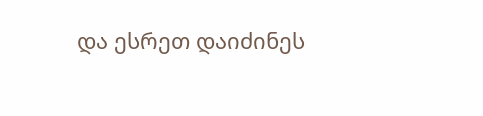და ესრეთ დაიძინეს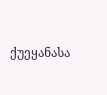ქუეყანასა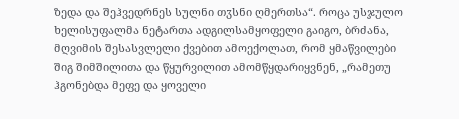ზედა და შეჰვედრნეს სულნი თჳსნი ღმერთსა“. როცა უსჯულო ხელისუფალმა ნეტართა ადგილსამყოფელი გაიგო, ბრძანა, მღვიმის შესასვლელი ქვებით ამოექოლათ, რომ ყმაწვილები შიგ შიმშილითა და წყურვილით ამომწყდარიყვნენ, „რამეთუ ჰგონებდა მეფე და ყოველი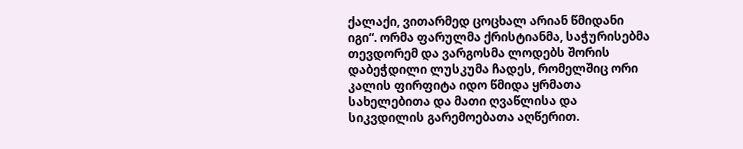ქალაქი, ვითარმედ ცოცხალ არიან წმიდანი იგი“. ორმა ფარულმა ქრისტიანმა, საჭურისებმა თევდორემ და ვარგოსმა ლოდებს შორის დაბეჭდილი ლუსკუმა ჩადეს, რომელშიც ორი კალის ფირფიტა იდო წმიდა ყრმათა სახელებითა და მათი ღვაწლისა და სიკვდილის გარემოებათა აღწერით.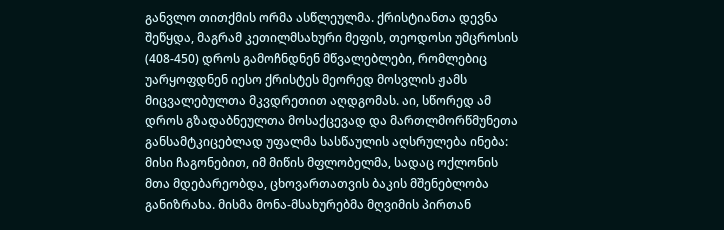განვლო თითქმის ორმა ასწლეულმა. ქრისტიანთა დევნა შეწყდა, მაგრამ კეთილმსახური მეფის, თეოდოსი უმცროსის (408-450) დროს გამოჩნდნენ მწვალებლები, რომლებიც უარყოფდნენ იესო ქრისტეს მეორედ მოსვლის ჟამს მიცვალებულთა მკვდრეთით აღდგომას. აი, სწორედ ამ დროს გზადაბნეულთა მოსაქცევად და მართლმორწმუნეთა განსამტკიცებლად უფალმა სასწაულის აღსრულება ინება: მისი ჩაგონებით, იმ მიწის მფლობელმა, სადაც ოქლონის მთა მდებარეობდა, ცხოვართათვის ბაკის მშენებლობა განიზრახა. მისმა მონა-მსახურებმა მღვიმის პირთან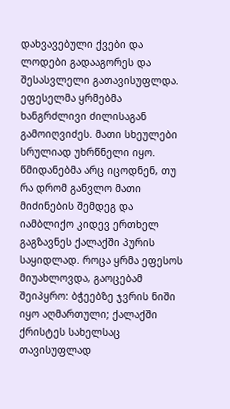დახვავებული ქვები და ლოდები გადააგორეს და შესასვლელი გათავისუფლდა. ეფესელმა ყრმებმა ხანგრძლივი ძილისაგან გამოიღვიძეს. მათი სხეულები სრულიად უხრწნელი იყო. წმიდანებმა არც იცოდნენ, თუ რა დრომ განვლო მათი მიძინების შემდეგ და იამბლიქო კიდევ ერთხელ გაგზავნეს ქალაქში პურის საყიდლად. როცა ყრმა ეფესოს მიუახლოვდა, გაოცებამ შეიპყრო: ბჭეებზე ჯვრის ნიში იყო აღმართული; ქალაქში ქრისტეს სახელსაც თავისუფლად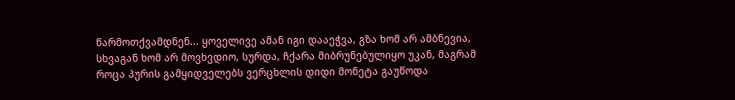წარმოთქვამდნენ... ყოველივე ამან იგი დააეჭვა, გზა ხომ არ ამბნევია, სხვაგან ხომ არ მოვხვდიო, სურდა, ჩქარა მიბრუნებულიყო უკან, მაგრამ როცა პურის გამყიდველებს ვერცხლის დიდი მონეტა გაუწოდა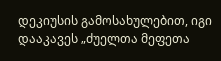დეკიუსის გამოსახულებით, იგი დააკავეს „ძუელთა მეფეთა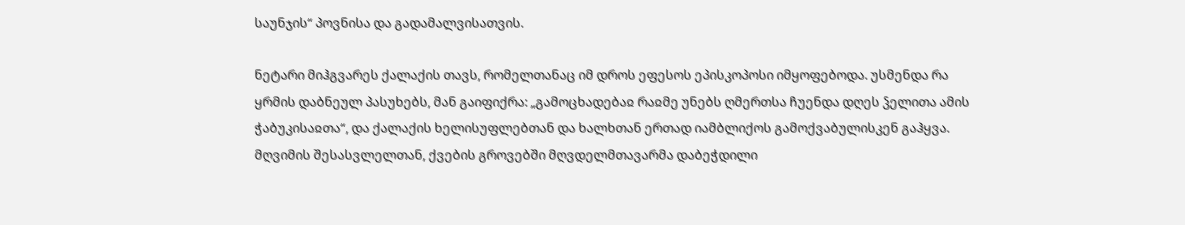საუნჯის“ პოვნისა და გადამალვისათვის.

ნეტარი მიჰგვარეს ქალაქის თავს, რომელთანაც იმ დროს ეფესოს ეპისკოპოსი იმყოფებოდა. უსმენდა რა ყრმის დაბნეულ პასუხებს, მან გაიფიქრა: „გამოცხადებაჲ რაჲმე უნებს ღმერთსა ჩუენდა დღეს ჴელითა ამის ჭაბუკისაჲთა“, და ქალაქის ხელისუფლებთან და ხალხთან ერთად იამბლიქოს გამოქვაბულისკენ გაჰყვა. მღვიმის შესასვლელთან, ქვების გროვებში მღვდელმთავარმა დაბეჭდილი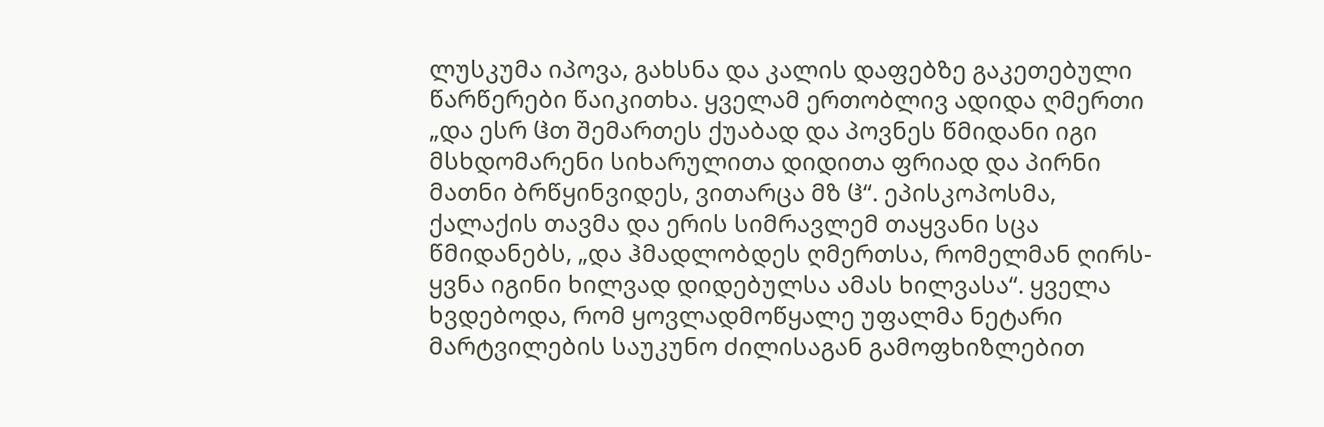ლუსკუმა იპოვა, გახსნა და კალის დაფებზე გაკეთებული წარწერები წაიკითხა. ყველამ ერთობლივ ადიდა ღმერთი „და ესრ ჱთ შემართეს ქუაბად და პოვნეს წმიდანი იგი მსხდომარენი სიხარულითა დიდითა ფრიად და პირნი მათნი ბრწყინვიდეს, ვითარცა მზ ჱ“. ეპისკოპოსმა, ქალაქის თავმა და ერის სიმრავლემ თაყვანი სცა წმიდანებს, „და ჰმადლობდეს ღმერთსა, რომელმან ღირს-ყვნა იგინი ხილვად დიდებულსა ამას ხილვასა“. ყველა ხვდებოდა, რომ ყოვლადმოწყალე უფალმა ნეტარი მარტვილების საუკუნო ძილისაგან გამოფხიზლებით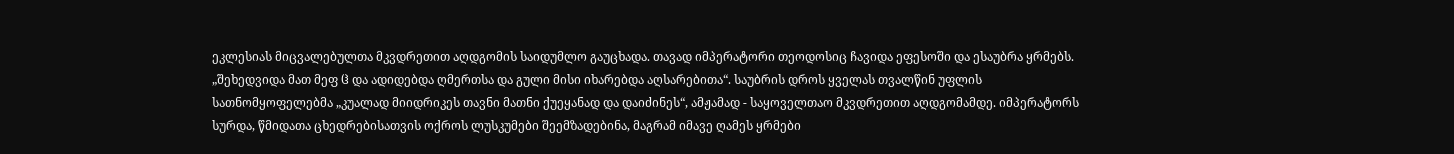ეკლესიას მიცვალებულთა მკვდრეთით აღდგომის საიდუმლო გაუცხადა. თავად იმპერატორი თეოდოსიც ჩავიდა ეფესოში და ესაუბრა ყრმებს. „შეხედვიდა მათ მეფ ჱ და ადიდებდა ღმერთსა და გული მისი იხარებდა აღსარებითა“. საუბრის დროს ყველას თვალწინ უფლის სათნომყოფელებმა „კუალად მიიდრიკეს თავნი მათნი ქუეყანად და დაიძინეს“, ამჟამად - საყოველთაო მკვდრეთით აღდგომამდე. იმპერატორს სურდა, წმიდათა ცხედრებისათვის ოქროს ლუსკუმები შეემზადებინა, მაგრამ იმავე ღამეს ყრმები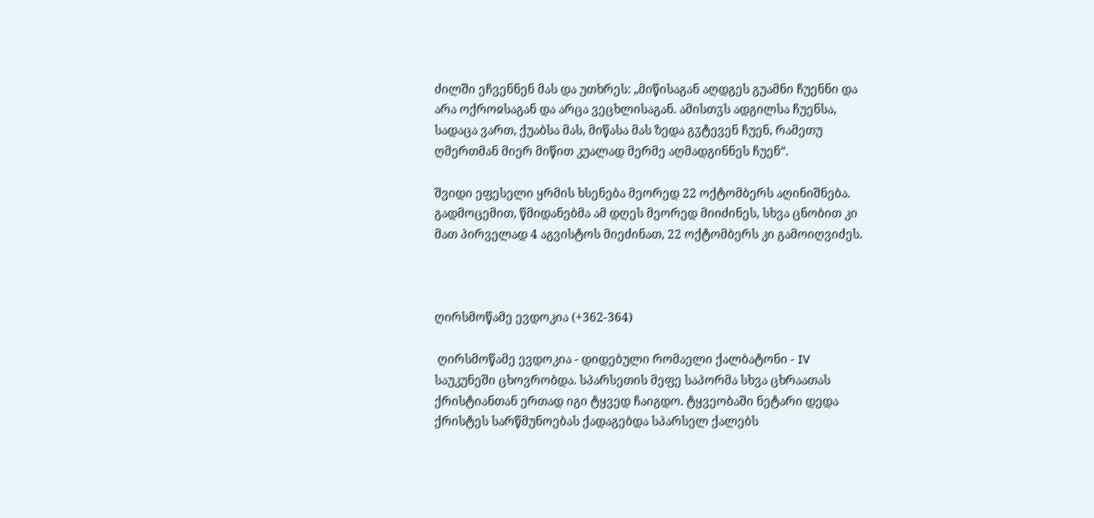ძილში ეჩვენნენ მას და უთხრეს: „მიწისაგან აღდგეს გუამნი ჩუენნი და არა ოქროჲსაგან და არცა ვეცხლისაგან. ამისთჳს ადგილსა ჩუენსა, სადაცა ვართ, ქუაბსა მას, მიწასა მას ზედა გჳტევენ ჩუენ, რამეთუ ღმერთმან მიერ მიწით კუალად მერმე აღმადგინნეს ჩუენ“.

შვიდი ეფესელი ყრმის ხსენება მეორედ 22 ოქტომბერს აღინიშნება. გადმოცემით, წმიდანებმა ამ დღეს მეორედ მიიძინეს, სხვა ცნობით კი მათ პირველად 4 აგვისტოს მიეძინათ, 22 ოქტომბერს კი გამოიღვიძეს.



ღირსმოწამე ევდოკია (+362-364)

 ღირსმოწამე ევდოკია - დიდებული რომაელი ქალბატონი - IV საუკუნეში ცხოვრობდა. სპარსეთის მეფე საპორმა სხვა ცხრაათას ქრისტიანთან ერთად იგი ტყვედ ჩაიგდო. ტყვეობაში ნეტარი დედა ქრისტეს სარწმუნოებას ქადაგებდა სპარსელ ქალებს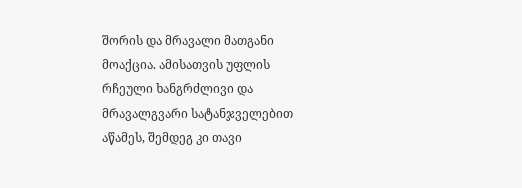შორის და მრავალი მათგანი მოაქცია. ამისათვის უფლის რჩეული ხანგრძლივი და მრავალგვარი სატანჯველებით აწამეს, შემდეგ კი თავი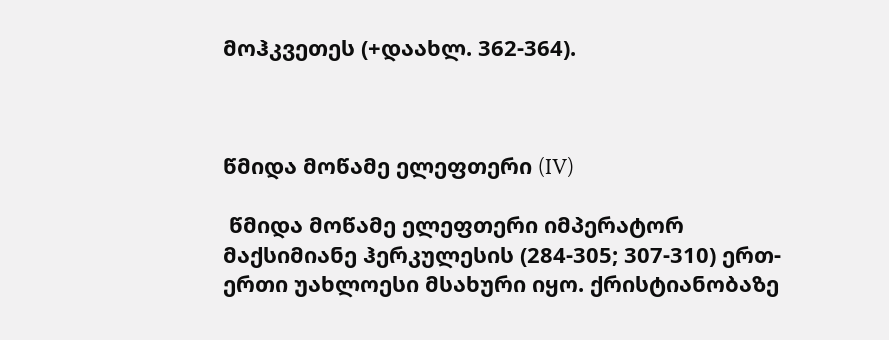მოჰკვეთეს (+დაახლ. 362-364).



წმიდა მოწამე ელეფთერი (IV)

 წმიდა მოწამე ელეფთერი იმპერატორ მაქსიმიანე ჰერკულესის (284-305; 307-310) ერთ-ერთი უახლოესი მსახური იყო. ქრისტიანობაზე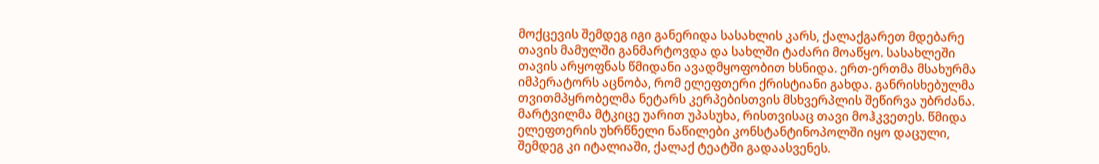მოქცევის შემდეგ იგი განერიდა სასახლის კარს, ქალაქგარეთ მდებარე თავის მამულში განმარტოვდა და სახლში ტაძარი მოაწყო. სასახლეში თავის არყოფნას წმიდანი ავადმყოფობით ხსნიდა. ერთ-ერთმა მსახურმა იმპერატორს აცნობა, რომ ელეფთერი ქრისტიანი გახდა. განრისხებულმა თვითმპყრობელმა ნეტარს კერპებისთვის მსხვერპლის შეწირვა უბრძანა. მარტვილმა მტკიცე უარით უპასუხა, რისთვისაც თავი მოჰკვეთეს. წმიდა ელეფთერის უხრწნელი ნაწილები კონსტანტინოპოლში იყო დაცული, შემდეგ კი იტალიაში, ქალაქ ტეატში გადაასვენეს.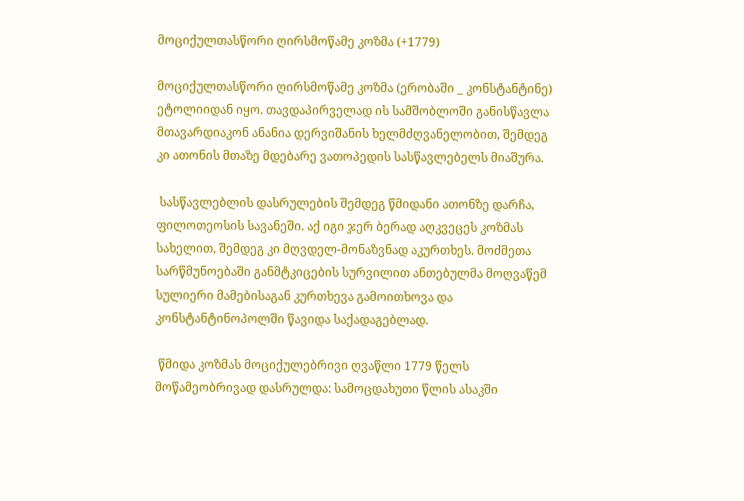მოციქულთასწორი ღირსმოწამე კოზმა (+1779)

მოციქულთასწორი ღირსმოწამე კოზმა (ერობაში _ კონსტანტინე) ეტოლიიდან იყო. თავდაპირველად ის სამშობლოში განისწავლა მთავარდიაკონ ანანია დერვიშანის ხელმძღვანელობით, შემდეგ კი ათონის მთაზე მდებარე ვათოპედის სასწავლებელს მიაშურა.

 სასწავლებლის დასრულების შემდეგ წმიდანი ათონზე დარჩა, ფილოთეოსის სავანეში. აქ იგი ჯერ ბერად აღკვეცეს კოზმას სახელით, შემდეგ კი მღვდელ-მონაზვნად აკურთხეს. მოძმეთა სარწმუნოებაში განმტკიცების სურვილით ანთებულმა მოღვაწემ სულიერი მამებისაგან კურთხევა გამოითხოვა და კონსტანტინოპოლში წავიდა საქადაგებლად.

 წმიდა კოზმას მოციქულებრივი ღვაწლი 1779 წელს მოწამეობრივად დასრულდა: სამოცდახუთი წლის ასაკში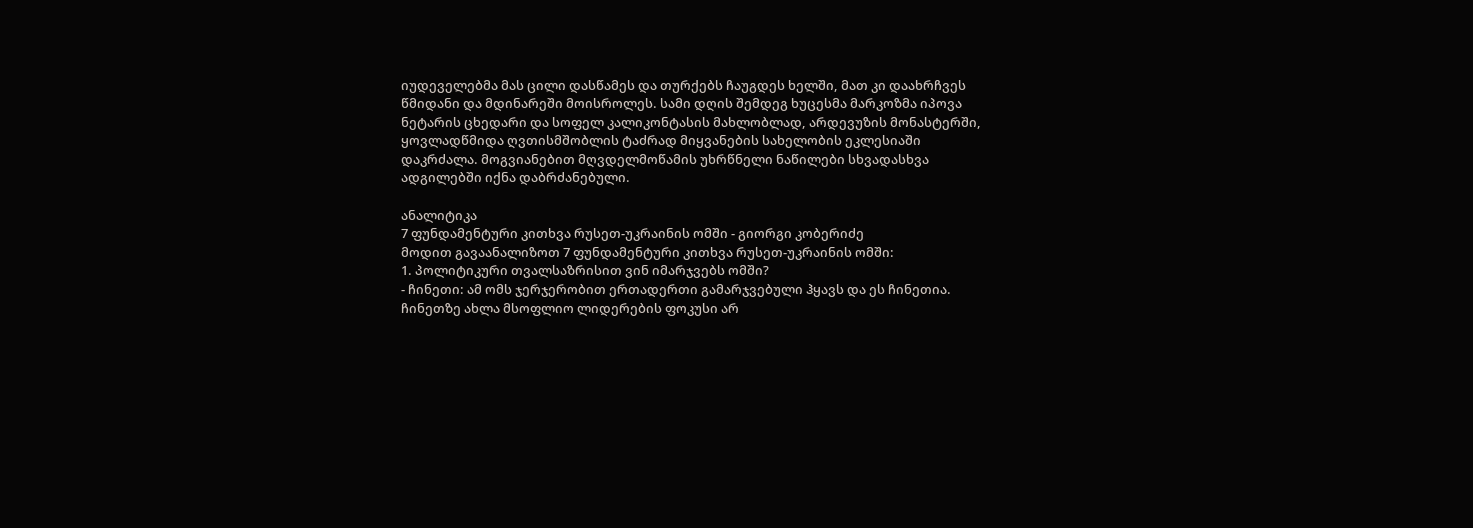იუდეველებმა მას ცილი დასწამეს და თურქებს ჩაუგდეს ხელში, მათ კი დაახრჩვეს წმიდანი და მდინარეში მოისროლეს. სამი დღის შემდეგ ხუცესმა მარკოზმა იპოვა ნეტარის ცხედარი და სოფელ კალიკონტასის მახლობლად, არდევუზის მონასტერში, ყოვლადწმიდა ღვთისმშობლის ტაძრად მიყვანების სახელობის ეკლესიაში დაკრძალა. მოგვიანებით მღვდელმოწამის უხრწნელი ნაწილები სხვადასხვა ადგილებში იქნა დაბრძანებული.

ანალიტიკა
7 ფუნდამენტური კითხვა რუსეთ-უკრაინის ომში - გიორგი კობერიძე
მოდით გავაანალიზოთ 7 ფუნდამენტური კითხვა რუსეთ-უკრაინის ომში:
1. პოლიტიკური თვალსაზრისით ვინ იმარჯვებს ომში?
- ჩინეთი: ამ ომს ჯერჯერობით ერთადერთი გამარჯვებული ჰყავს და ეს ჩინეთია. ჩინეთზე ახლა მსოფლიო ლიდერების ფოკუსი არ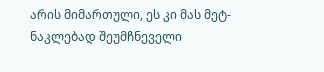არის მიმართული, ეს კი მას მეტ-ნაკლებად შეუმჩნეველი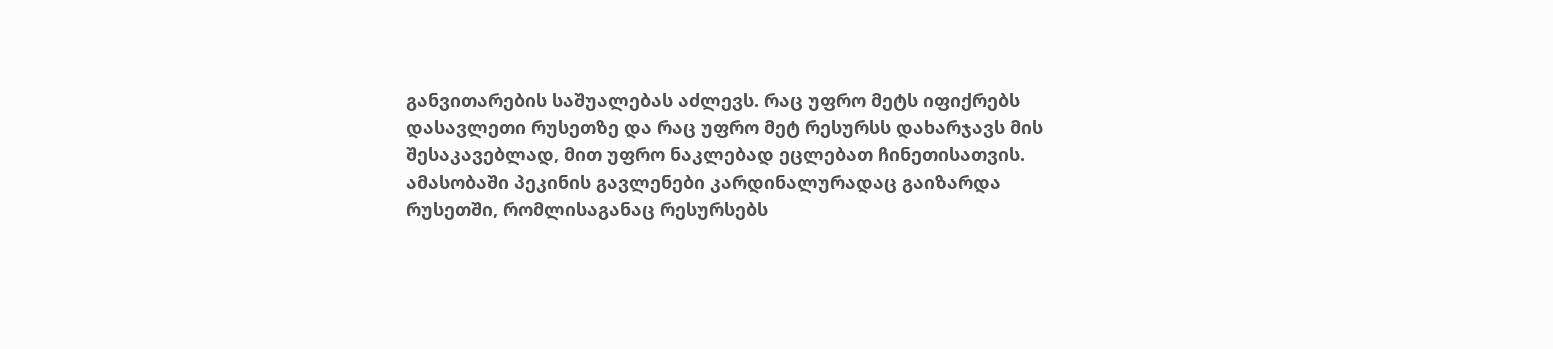განვითარების საშუალებას აძლევს. რაც უფრო მეტს იფიქრებს დასავლეთი რუსეთზე და რაც უფრო მეტ რესურსს დახარჯავს მის შესაკავებლად, მით უფრო ნაკლებად ეცლებათ ჩინეთისათვის.
ამასობაში პეკინის გავლენები კარდინალურადაც გაიზარდა რუსეთში, რომლისაგანაც რესურსებს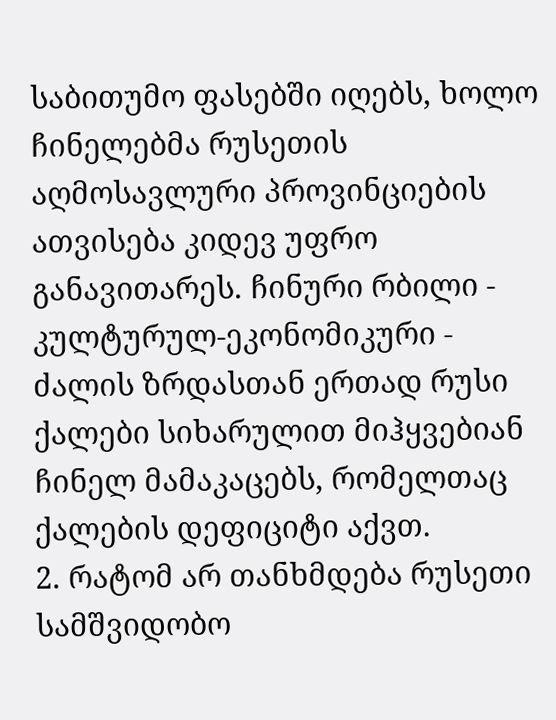საბითუმო ფასებში იღებს, ხოლო ჩინელებმა რუსეთის აღმოსავლური პროვინციების ათვისება კიდევ უფრო განავითარეს. ჩინური რბილი - კულტურულ-ეკონომიკური - ძალის ზრდასთან ერთად რუსი ქალები სიხარულით მიჰყვებიან ჩინელ მამაკაცებს, რომელთაც ქალების დეფიციტი აქვთ.
2. რატომ არ თანხმდება რუსეთი სამშვიდობო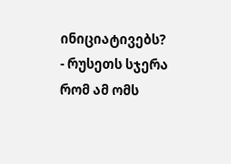ინიციატივებს?
- რუსეთს სჯერა რომ ამ ომს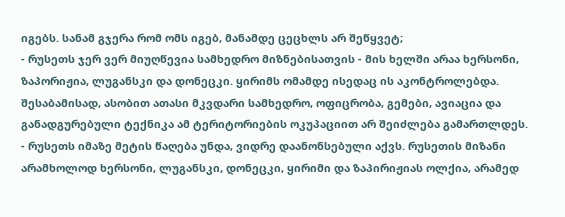იგებს. სანამ გჯერა რომ ომს იგებ, მანამდე ცეცხლს არ შეწყვეტ;
- რუსეთს ჯერ ვერ მიუღწევია სამხედრო მიზნებისათვის - მის ხელში არაა ხერსონი, ზაპორიჟია, ლუგანსკი და დონეცკი. ყირიმს ომამდე ისედაც ის აკონტროლებდა. შესაბამისად, ასობით ათასი მკვდარი სამხედრო, ოფიცრობა, გემები, ავიაცია და განადგურებული ტექნიკა ამ ტერიტორიების ოკუპაციით არ შეიძლება გამართლდეს.
- რუსეთს იმაზე მეტის წაღება უნდა, ვიდრე დაანონსებული აქვს. რუსეთის მიზანი არამხოლოდ ხერსონი, ლუგანსკი, დონეცკი, ყირიმი და ზაპირიჟიას ოლქია, არამედ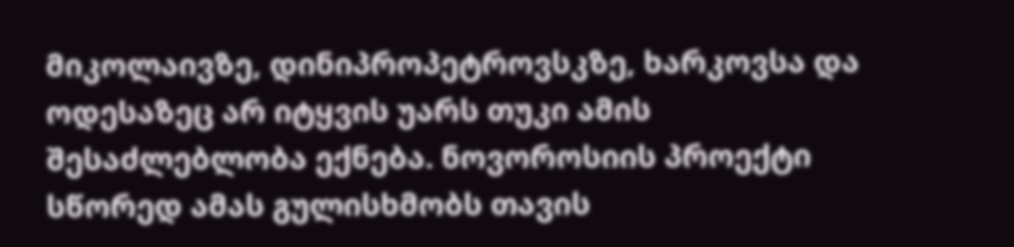მიკოლაივზე, დინიპროპეტროვსკზე, ხარკოვსა და ოდესაზეც არ იტყვის უარს თუკი ამის შესაძლებლობა ექნება. ნოვოროსიის პროექტი სწორედ ამას გულისხმობს თავის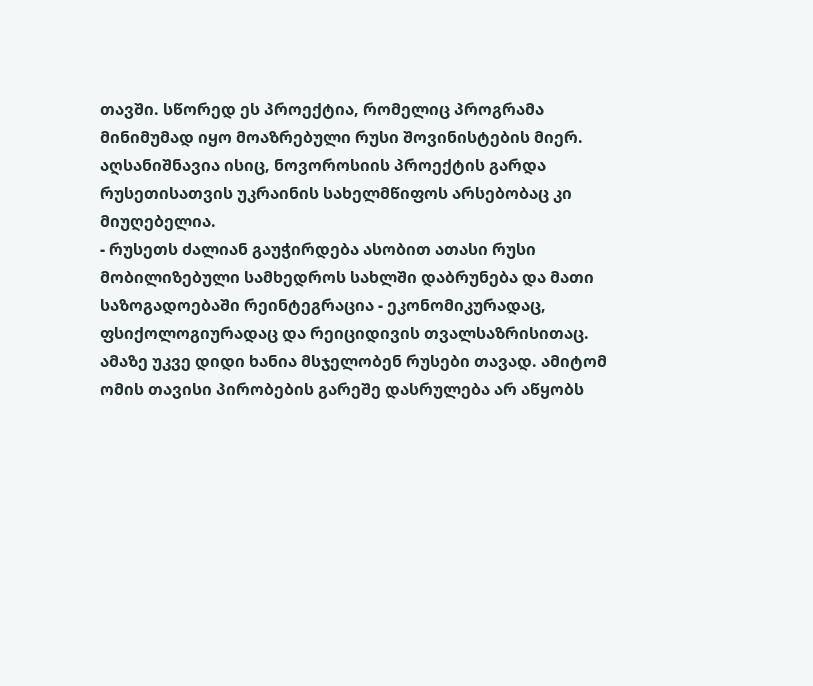თავში. სწორედ ეს პროექტია, რომელიც პროგრამა მინიმუმად იყო მოაზრებული რუსი შოვინისტების მიერ. აღსანიშნავია ისიც, ნოვოროსიის პროექტის გარდა რუსეთისათვის უკრაინის სახელმწიფოს არსებობაც კი მიუღებელია.
- რუსეთს ძალიან გაუჭირდება ასობით ათასი რუსი მობილიზებული სამხედროს სახლში დაბრუნება და მათი საზოგადოებაში რეინტეგრაცია - ეკონომიკურადაც, ფსიქოლოგიურადაც და რეიციდივის თვალსაზრისითაც. ამაზე უკვე დიდი ხანია მსჯელობენ რუსები თავად. ამიტომ ომის თავისი პირობების გარეშე დასრულება არ აწყობს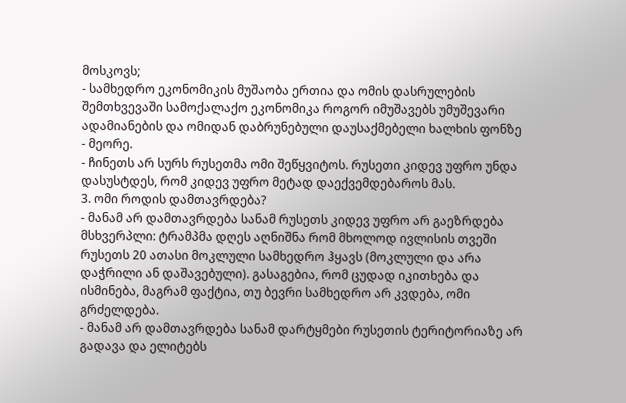მოსკოვს;
- სამხედრო ეკონომიკის მუშაობა ერთია და ომის დასრულების შემთხვევაში სამოქალაქო ეკონომიკა როგორ იმუშავებს უმუშევარი ადამიანების და ომიდან დაბრუნებული დაუსაქმებელი ხალხის ფონზე - მეორე.
- ჩინეთს არ სურს რუსეთმა ომი შეწყვიტოს. რუსეთი კიდევ უფრო უნდა დასუსტდეს, რომ კიდევ უფრო მეტად დაექვემდებაროს მას.
3. ომი როდის დამთავრდება?
- მანამ არ დამთავრდება სანამ რუსეთს კიდევ უფრო არ გაეზრდება მსხვერპლი: ტრამპმა დღეს აღნიშნა რომ მხოლოდ ივლისის თვეში რუსეთს 20 ათასი მოკლული სამხედრო ჰყავს (მოკლული და არა დაჭრილი ან დაშავებული). გასაგებია, რომ ცუდად იკითხება და ისმინება, მაგრამ ფაქტია, თუ ბევრი სამხედრო არ კვდება, ომი გრძელდება.
- მანამ არ დამთავრდება სანამ დარტყმები რუსეთის ტერიტორიაზე არ გადავა და ელიტებს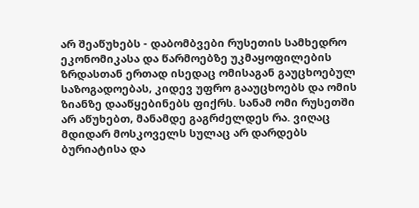არ შეაწუხებს - დაბომბვები რუსეთის სამხედრო ეკონომიკასა და წარმოებზე უკმაყოფილების ზრდასთან ერთად ისედაც ომისაგან გაუცხოებულ საზოგადოებას, კიდევ უფრო გააუცხოებს და ომის ზიანზე დააწყებინებს ფიქრს. სანამ ომი რუსეთში არ აწუხებთ, მანამდე გაგრძელდეს რა. ვიღაც მდიდარ მოსკოველს სულაც არ დარდებს ბურიატისა და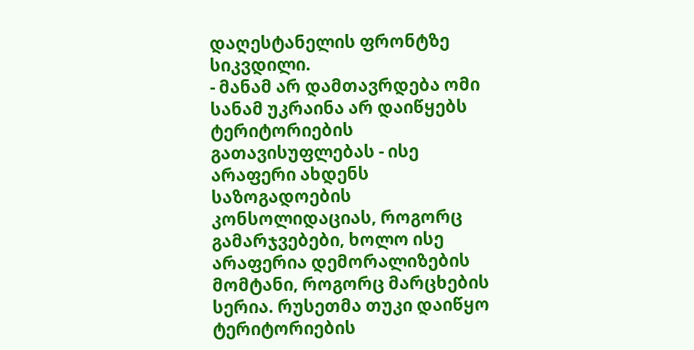დაღესტანელის ფრონტზე სიკვდილი.
- მანამ არ დამთავრდება ომი სანამ უკრაინა არ დაიწყებს ტერიტორიების გათავისუფლებას - ისე არაფერი ახდენს საზოგადოების კონსოლიდაციას, როგორც გამარჯვებები, ხოლო ისე არაფერია დემორალიზების მომტანი, როგორც მარცხების სერია. რუსეთმა თუკი დაიწყო ტერიტორიების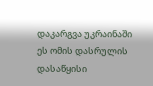დაკარგვა უკრაინაში ეს ომის დასრულის დასაწყისი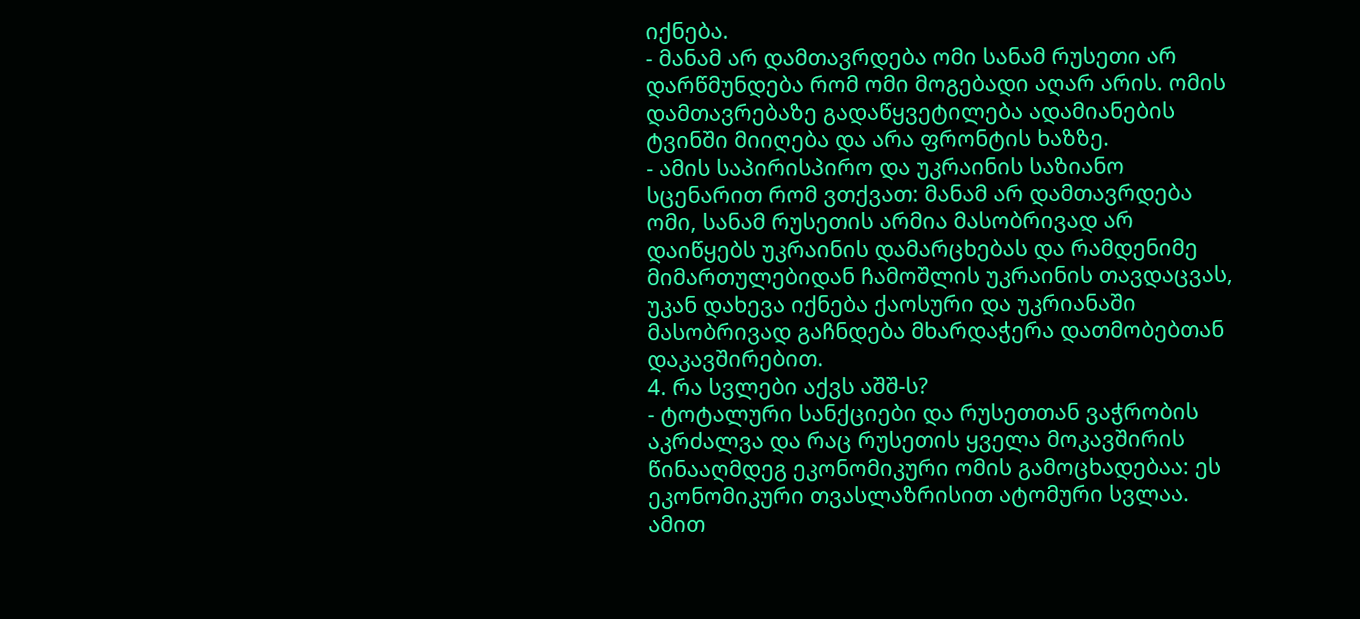იქნება.
- მანამ არ დამთავრდება ომი სანამ რუსეთი არ დარწმუნდება რომ ომი მოგებადი აღარ არის. ომის დამთავრებაზე გადაწყვეტილება ადამიანების ტვინში მიიღება და არა ფრონტის ხაზზე.
- ამის საპირისპირო და უკრაინის საზიანო სცენარით რომ ვთქვათ: მანამ არ დამთავრდება ომი, სანამ რუსეთის არმია მასობრივად არ დაიწყებს უკრაინის დამარცხებას და რამდენიმე მიმართულებიდან ჩამოშლის უკრაინის თავდაცვას, უკან დახევა იქნება ქაოსური და უკრიანაში მასობრივად გაჩნდება მხარდაჭერა დათმობებთან დაკავშირებით.
4. რა სვლები აქვს აშშ-ს?
- ტოტალური სანქციები და რუსეთთან ვაჭრობის აკრძალვა და რაც რუსეთის ყველა მოკავშირის წინააღმდეგ ეკონომიკური ომის გამოცხადებაა: ეს ეკონომიკური თვასლაზრისით ატომური სვლაა. ამით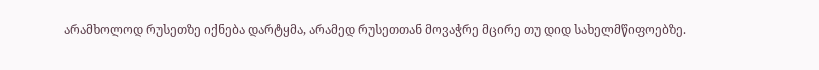არამხოლოდ რუსეთზე იქნება დარტყმა, არამედ რუსეთთან მოვაჭრე მცირე თუ დიდ სახელმწიფოებზე.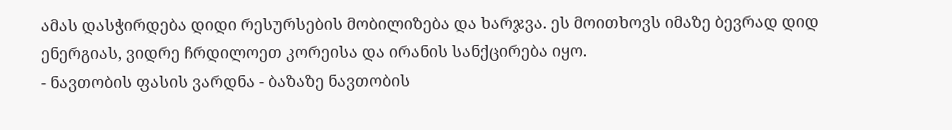ამას დასჭირდება დიდი რესურსების მობილიზება და ხარჯვა. ეს მოითხოვს იმაზე ბევრად დიდ ენერგიას, ვიდრე ჩრდილოეთ კორეისა და ირანის სანქცირება იყო.
- ნავთობის ფასის ვარდნა - ბაზაზე ნავთობის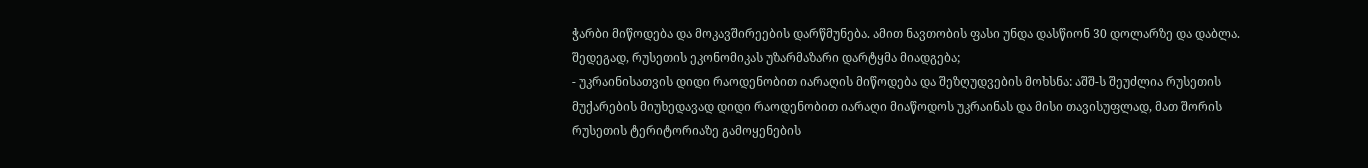ჭარბი მიწოდება და მოკავშირეების დარწმუნება. ამით ნავთობის ფასი უნდა დასწიონ 30 დოლარზე და დაბლა. შედეგად, რუსეთის ეკონომიკას უზარმაზარი დარტყმა მიადგება;
- უკრაინისათვის დიდი რაოდენობით იარაღის მიწოდება და შეზღუდვების მოხსნა: აშშ-ს შეუძლია რუსეთის მუქარების მიუხედავად დიდი რაოდენობით იარაღი მიაწოდოს უკრაინას და მისი თავისუფლად, მათ შორის რუსეთის ტერიტორიაზე გამოყენების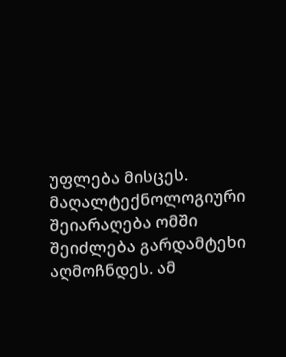უფლება მისცეს. მაღალტექნოლოგიური შეიარაღება ომში შეიძლება გარდამტეხი აღმოჩნდეს. ამ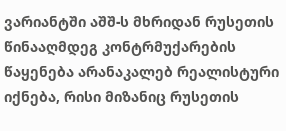ვარიანტში აშშ-ს მხრიდან რუსეთის წინააღმდეგ კონტრმუქარების წაყენება არანაკალებ რეალისტური იქნება, რისი მიზანიც რუსეთის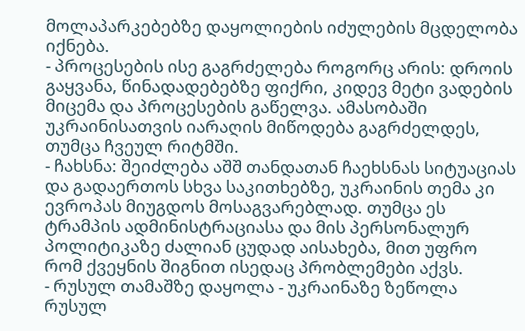მოლაპარკებებზე დაყოლიების იძულების მცდელობა იქნება.
- პროცესების ისე გაგრძელება როგორც არის: დროის გაყვანა, წინადადებებზე ფიქრი, კიდევ მეტი ვადების მიცემა და პროცესების გაწელვა. ამასობაში უკრაინისათვის იარაღის მიწოდება გაგრძელდეს, თუმცა ჩვეულ რიტმში.
- ჩახსნა: შეიძლება აშშ თანდათან ჩაეხსნას სიტუაციას და გადაერთოს სხვა საკითხებზე, უკრაინის თემა კი ევროპას მიუგდოს მოსაგვარებლად. თუმცა ეს ტრამპის ადმინისტრაციასა და მის პერსონალურ პოლიტიკაზე ძალიან ცუდად აისახება, მით უფრო რომ ქვეყნის შიგნით ისედაც პრობლემები აქვს.
- რუსულ თამაშზე დაყოლა - უკრაინაზე ზეწოლა რუსულ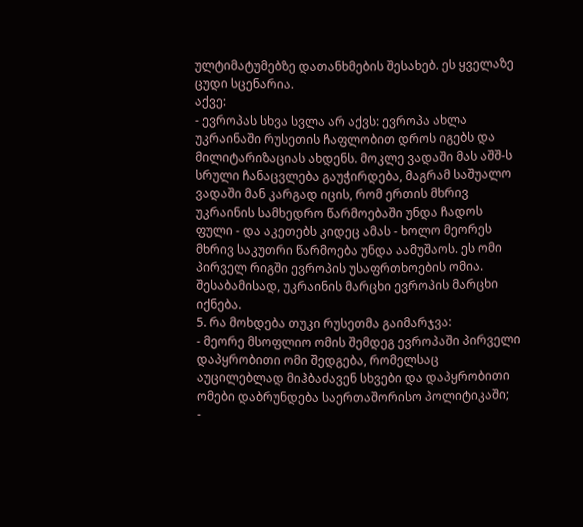ულტიმატუმებზე დათანხმების შესახებ. ეს ყველაზე ცუდი სცენარია.
აქვე:
- ევროპას სხვა სვლა არ აქვს: ევროპა ახლა უკრაინაში რუსეთის ჩაფლობით დროს იგებს და მილიტარიზაციას ახდენს. მოკლე ვადაში მას აშშ-ს სრული ჩანაცვლება გაუჭირდება, მაგრამ საშუალო ვადაში მან კარგად იცის, რომ ერთის მხრივ უკრაინის სამხედრო წარმოებაში უნდა ჩადოს ფული - და აკეთებს კიდეც ამას - ხოლო მეორეს მხრივ საკუთრი წარმოება უნდა აამუშაოს. ეს ომი პირველ რიგში ევროპის უსაფრთხოების ომია. შესაბამისად, უკრაინის მარცხი ევროპის მარცხი იქნება.
5. რა მოხდება თუკი რუსეთმა გაიმარჯვა:
- მეორე მსოფლიო ომის შემდეგ ევროპაში პირველი დაპყრობითი ომი შედგება, რომელსაც აუცილებლად მიჰბაძავენ სხვები და დაპყრობითი ომები დაბრუნდება საერთაშორისო პოლიტიკაში;
-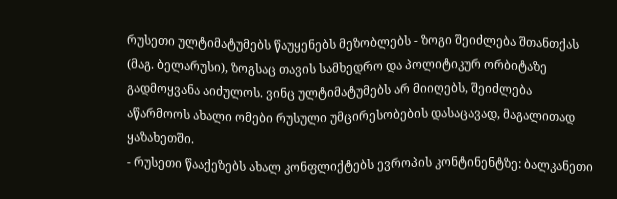რუსეთი ულტიმატუმებს წაუყენებს მეზობლებს - ზოგი შეიძლება შთანთქას (მაგ. ბელარუსი), ზოგსაც თავის სამხედრო და პოლიტიკურ ორბიტაზე გადმოყვანა აიძულოს. ვინც ულტიმატუმებს არ მიიღებს, შეიძლება აწარმოოს ახალი ომები რუსული უმცირესობების დასაცავად, მაგალითად ყაზახეთში.
- რუსეთი წააქეზებს ახალ კონფლიქტებს ევროპის კონტინენტზე: ბალკანეთი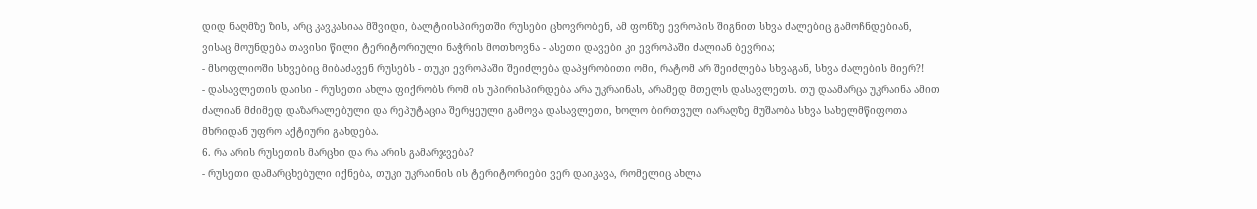დიდ ნაღმზე ზის, არც კავკასიაა მშვიდი, ბალტიისპირეთში რუსები ცხოვრობენ, ამ ფონზე ევროპის შიგნით სხვა ძალებიც გამოჩნდებიან, ვისაც მოუნდება თავისი წილი ტერიტორიული ნაჭრის მოთხოვნა - ასეთი დავები კი ევროპაში ძალიან ბევრია;
- მსოფლიოში სხვებიც მიბაძავენ რუსებს - თუკი ევროპაში შეიძლება დაპყრობითი ომი, რატომ არ შეიძლება სხვაგან, სხვა ძალების მიერ?!
- დასავლეთის დაისი - რუსეთი ახლა ფიქრობს რომ ის უპირისპირდება არა უკრაინას, არამედ მთელს დასავლეთს. თუ დაამარცა უკრაინა ამით ძალიან მძიმედ დაზარალებული და რეპუტაცია შერყეული გამოვა დასავლეთი, ხოლო ბირთვულ იარაღზე მუშაობა სხვა სახელმწიფოთა მხრიდან უფრო აქტიური გახდება.
6. რა არის რუსეთის მარცხი და რა არის გამარჯვება?
- რუსეთი დამარცხებული იქნება, თუკი უკრაინის ის ტერიტორიები ვერ დაიკავა, რომელიც ახლა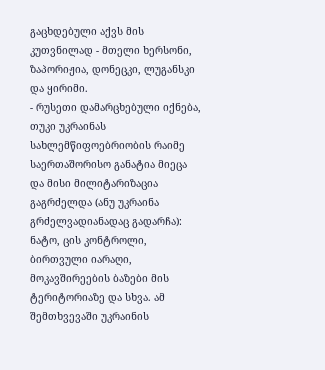გაცხდებული აქვს მის კუთვნილად - მთელი ხერსონი, ზაპორიჟია, დონეცკი, ლუგანსკი და ყირიმი.
- რუსეთი დამარცხებული იქნება, თუკი უკრაინას სახლემწიფოებრიობის რაიმე საერთაშორისო განატია მიეცა და მისი მილიტარიზაცია გაგრძელდა (ანუ უკრაინა გრძელვადიანადაც გადარჩა): ნატო, ცის კონტროლი, ბირთვული იარაღი, მოკავშირეების ბაზები მის ტერიტორიაზე და სხვა. ამ შემთხვევაში უკრაინის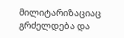მილიტარიზაციაც გრძელდება და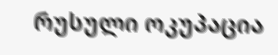რუსული ოკუპაცია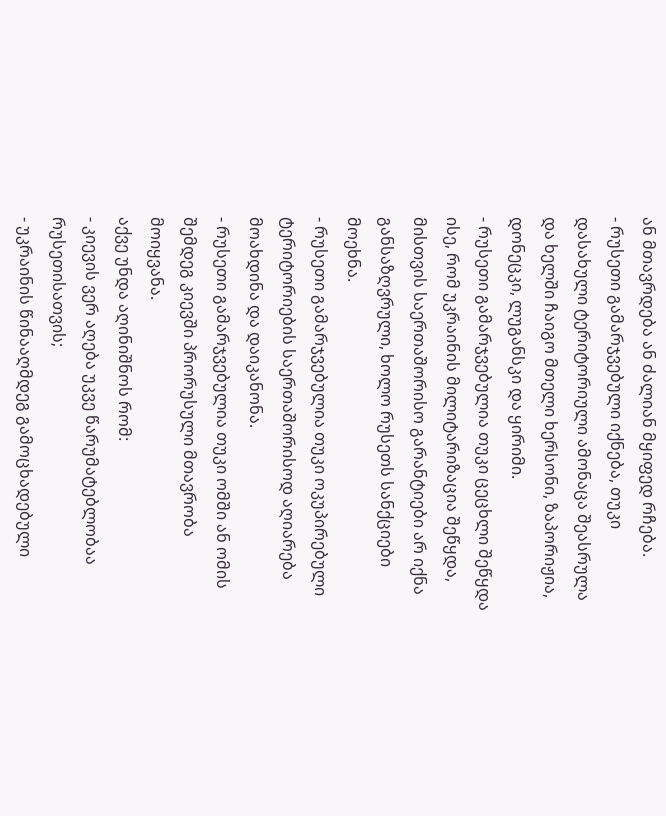ან მთავრდება ან ძალიან მყიფედ რჩება.
- რუსეთი გამარჯვებული იქნება, თუკი დასახული ტერიტორიული ამონაცა შეასრულა და ხელში ჩაიგო მთელი ხერსონი, ზაპორიჟია, დონეცკი, ლუგანსკი და ყირიმი.
- რუსეთი გამარჯვებულია თუკი ცეცხლი შეწყდა ისე, რომ უკრაინის მილიტარიზაცია შეწყდა, მისთვის საერთაშორისო გარანტიები არ იქნა განსაზღვრული, ხოლო რუსეთს სანქციები მოეხნა.
- რუსეთი გამარჯვებულია თუკი ოკუპირებული ტერიტორიების საერთაშორისოდ აღიარება მოახდინა და დაიკანონა.
- რუსეთი გამარჯვებულია თუკი ომში ან ომის შემდეგ კიევში პრორუსული მთავრობა მოიყვანა.
აქვე უნდა აღინიშნოს რომ:
- კიევის ვერ აღება უკვე წარუმატებლობაა რუსეთისათვის;
- უკრაინის წინააღმდეგ გამოცხადებული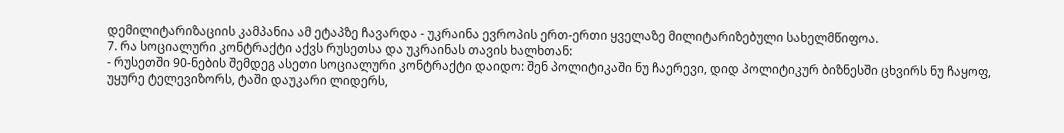დემილიტარიზაციის კამპანია ამ ეტაპზე ჩავარდა - უკრაინა ევროპის ერთ-ერთი ყველაზე მილიტარიზებული სახელმწიფოა.
7. რა სოციალური კონტრაქტი აქვს რუსეთსა და უკრაინას თავის ხალხთან:
- რუსეთში 90-ნების შემდეგ ასეთი სოციალური კონტრაქტი დაიდო: შენ პოლიტიკაში ნუ ჩაერევი, დიდ პოლიტიკურ ბიზნესში ცხვირს ნუ ჩაყოფ, უყურე ტელევიზორს, ტაში დაუკარი ლიდერს,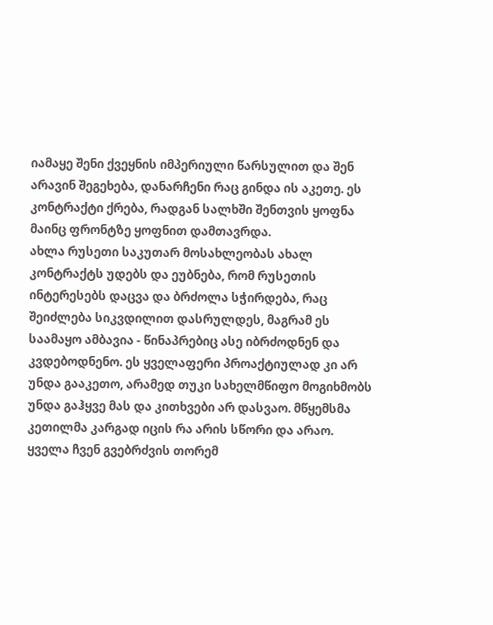იამაყე შენი ქვეყნის იმპერიული წარსულით და შენ არავინ შეგეხება, დანარჩენი რაც გინდა ის აკეთე. ეს კონტრაქტი ქრება, რადგან სალხში შენთვის ყოფნა მაინც ფრონტზე ყოფნით დამთავრდა.
ახლა რუსეთი საკუთარ მოსახლეობას ახალ კონტრაქტს უდებს და ეუბნება, რომ რუსეთის ინტერესებს დაცვა და ბრძოლა სჭირდება, რაც შეიძლება სიკვდილით დასრულდეს, მაგრამ ეს საამაყო ამბავია - წინაპრებიც ასე იბრძოდნენ და კვდებოდნენო. ეს ყველაფერი პროაქტიულად კი არ უნდა გააკეთო, არამედ თუკი სახელმწიფო მოგიხმობს უნდა გაჰყვე მას და კითხვები არ დასვაო. მწყემსმა კეთილმა კარგად იცის რა არის სწორი და არაო. ყველა ჩვენ გვებრძვის თორემ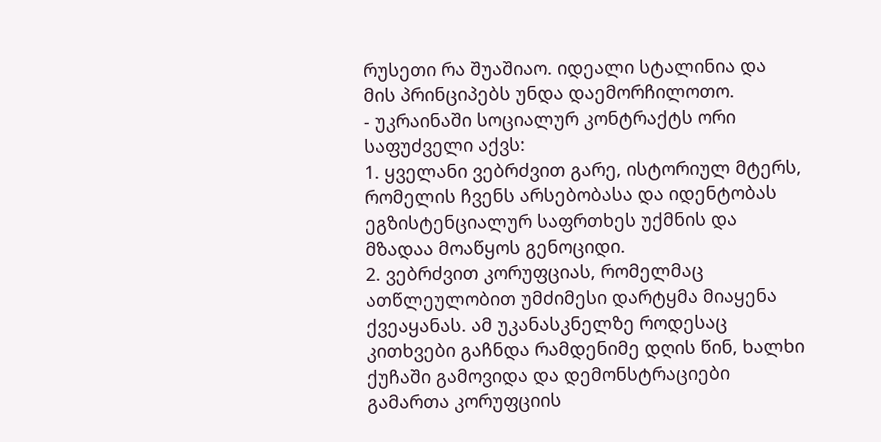რუსეთი რა შუაშიაო. იდეალი სტალინია და მის პრინციპებს უნდა დაემორჩილოთო.
- უკრაინაში სოციალურ კონტრაქტს ორი საფუძველი აქვს:
1. ყველანი ვებრძვით გარე, ისტორიულ მტერს, რომელის ჩვენს არსებობასა და იდენტობას ეგზისტენციალურ საფრთხეს უქმნის და მზადაა მოაწყოს გენოციდი.
2. ვებრძვით კორუფციას, რომელმაც ათწლეულობით უმძიმესი დარტყმა მიაყენა ქვეაყანას. ამ უკანასკნელზე როდესაც კითხვები გაჩნდა რამდენიმე დღის წინ, ხალხი ქუჩაში გამოვიდა და დემონსტრაციები გამართა კორუფციის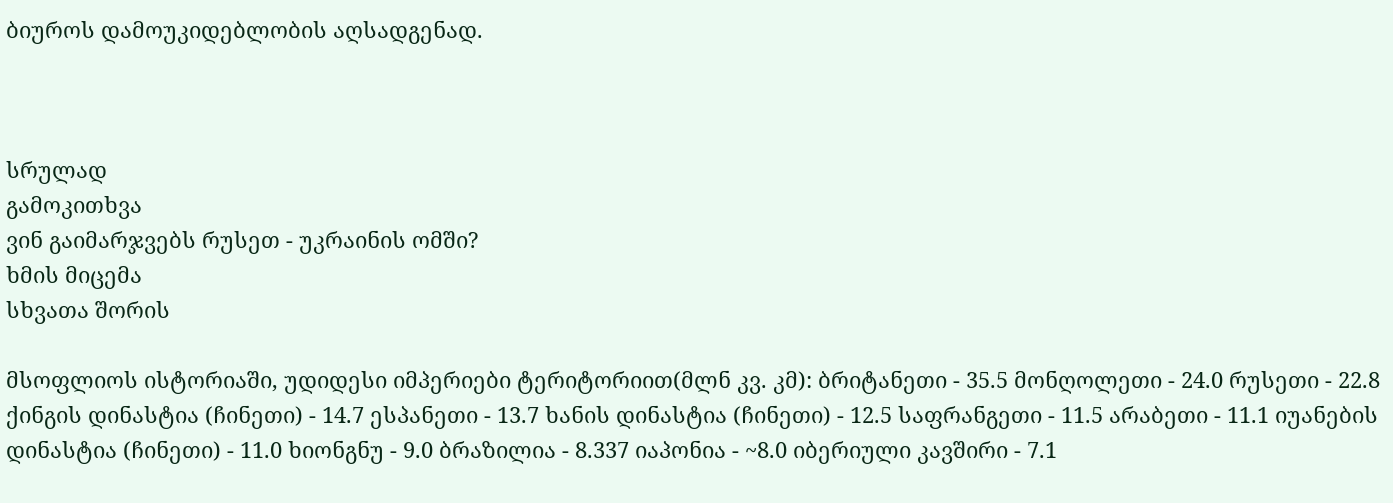ბიუროს დამოუკიდებლობის აღსადგენად.



სრულად
გამოკითხვა
ვინ გაიმარჯვებს რუსეთ - უკრაინის ომში?
ხმის მიცემა
სხვათა შორის

მსოფლიოს ისტორიაში, უდიდესი იმპერიები ტერიტორიით(მლნ კვ. კმ): ბრიტანეთი - 35.5 მონღოლეთი - 24.0 რუსეთი - 22.8 ქინგის დინასტია (ჩინეთი) - 14.7 ესპანეთი - 13.7 ხანის დინასტია (ჩინეთი) - 12.5 საფრანგეთი - 11.5 არაბეთი - 11.1 იუანების დინასტია (ჩინეთი) - 11.0 ხიონგნუ - 9.0 ბრაზილია - 8.337 იაპონია - ~8.0 იბერიული კავშირი - 7.1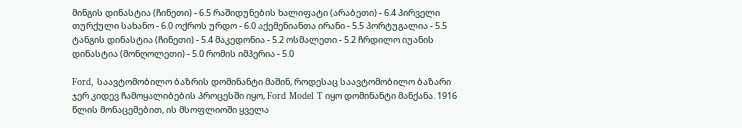მინგის დინასტია (ჩინეთი) - 6.5 რაშიდუნების ხალიფატი (არაბეთი) - 6.4 პირველი თურქული სახანო - 6.0 ოქროს ურდო - 6.0 აქემენიანთა ირანი - 5.5 პორტუგალია - 5.5 ტანგის დინასტია (ჩინეთი) - 5.4 მაკედონია - 5.2 ოსმალეთი - 5.2 ჩრდილო იუანის დინასტია (მონღოლეთი) - 5.0 რომის იმპერია - 5.0

Ford, საავტომობილო ბაზრის დომინანტი მაშინ, როდესაც საავტომობილო ბაზარი ჯერ კიდევ ჩამოყალიბების პროცესში იყო, Ford Model T იყო დომინანტი მანქანა. 1916 წლის მონაცემებით, ის მსოფლიოში ყველა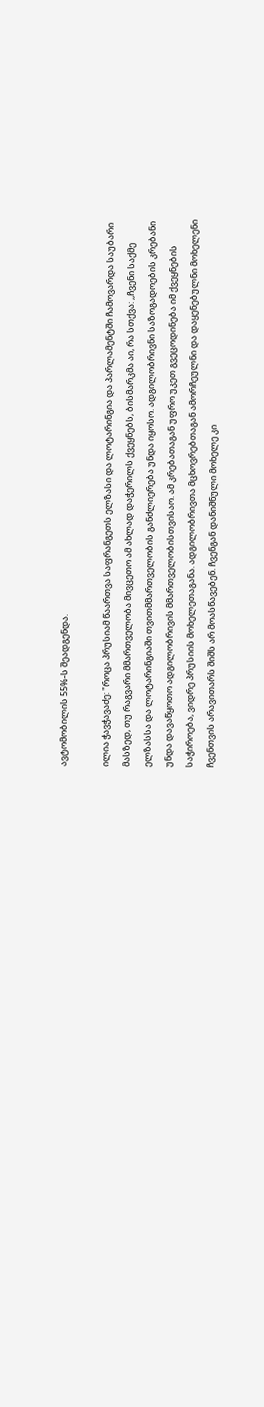ავტომობილის 55%-ს შეადგენდა.

ილია ჭავჭავაძე: "როცა პრუსიამ წაართვა საფრანგეთს ელზასი და ლოტარინგია და პარლამენტში ჩამოვარდა საუბარი მასზედ, თუ რაგვარი მმართველობა მივცეთო ამ ახლად დაჭერილს ქვეყნებს, ბისმარკმა აი, რა სთქვა: ,,ჩვენი საქმე ელზასსა და ლოტარინგიაში თვითმმართველობის განძლიერება უნდა იყოსო. ადგილობრივნი საზოგადოების კრებანი უნდა დავაწყოთო ადგილობრივის მმართველობისთვისაო. ამ კრებათაგან უფრო უკეთ გვეცოდინება იმ ქვეყნების საჭიროება, ვიდრე პრუსიის მოხელეთაგანა. ადგილობრივთა მცხოვრებთაგან ამორჩეულნი და დაყენებულნი მოხელენი ჩვენთვის არავითარს შიშს არ მოასწავებენ. ჩვენგან დანიშნული მოხელე კი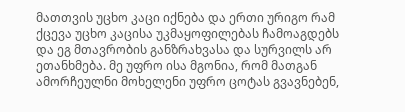მათთვის უცხო კაცი იქნება და ერთი ურიგო რამ ქცევა უცხო კაცისა უკმაყოფილებას ჩამოაგდებს და ეგ მთავრობის განზრახვასა და სურვილს არ ეთანხმება. მე უფრო ისა მგონია, რომ მათგან ამორჩეულნი მოხელენი უფრო ცოტას გვავნებენ,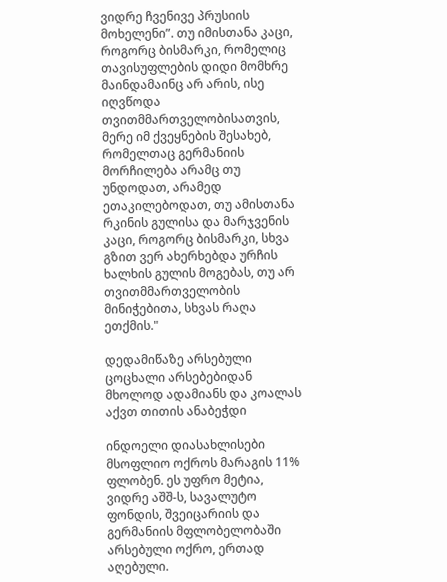ვიდრე ჩვენივე პრუსიის მოხელენი”. თუ იმისთანა კაცი, როგორც ბისმარკი, რომელიც თავისუფლების დიდი მომხრე მაინდამაინც არ არის, ისე იღვწოდა თვითმმართველობისათვის, მერე იმ ქვეყნების შესახებ, რომელთაც გერმანიის მორჩილება არამც თუ უნდოდათ, არამედ ეთაკილებოდათ, თუ ამისთანა რკინის გულისა და მარჯვენის კაცი, როგორც ბისმარკი, სხვა გზით ვერ ახერხებდა ურჩის ხალხის გულის მოგებას, თუ არ თვითმმართველობის მინიჭებითა, სხვას რაღა ეთქმის."

დედამიწაზე არსებული ცოცხალი არსებებიდან მხოლოდ ადამიანს და კოალას აქვთ თითის ანაბეჭდი

ინდოელი დიასახლისები მსოფლიო ოქროს მარაგის 11% ფლობენ. ეს უფრო მეტია, ვიდრე აშშ-ს, სავალუტო ფონდის, შვეიცარიის და გერმანიის მფლობელობაში არსებული ოქრო, ერთად აღებული.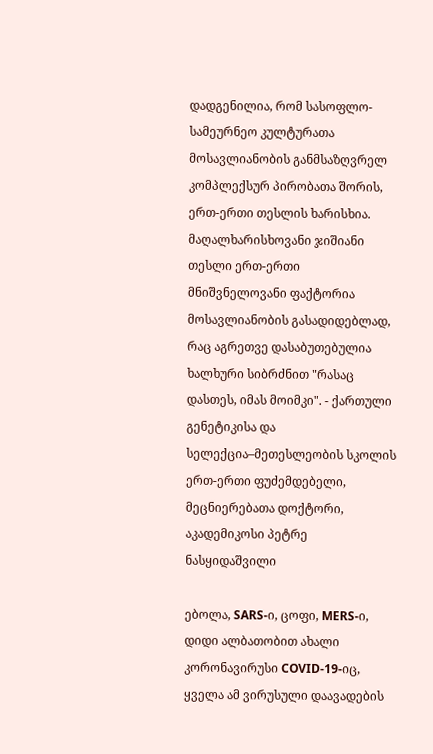დადგენილია, რომ სასოფლო-სამეურნეო კულტურათა მოსავლიანობის განმსაზღვრელ კომპლექსურ პირობათა შორის, ერთ-ერთი თესლის ხარისხია. მაღალხარისხოვანი ჯიშიანი თესლი ერთ-ერთი მნიშვნელოვანი ფაქტორია მოსავლიანობის გასადიდებლად, რაც აგრეთვე დასაბუთებულია ხალხური სიბრძნით "რასაც დასთეს, იმას მოიმკი". - ქართული გენეტიკისა და სელექცია–მეთესლეობის სკოლის ერთ-ერთი ფუძემდებელი, მეცნიერებათა დოქტორი, აკადემიკოსი პეტრე ნასყიდაშვილი

ებოლა, SARS-ი, ცოფი, MERS-ი, დიდი ალბათობით ახალი კორონავირუსი COVID-19-იც, ყველა ამ ვირუსული დაავადების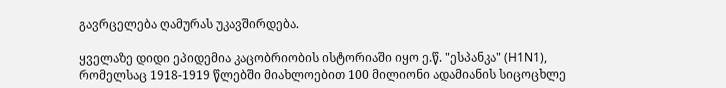გავრცელება ღამურას უკავშირდება.

ყველაზე დიდი ეპიდემია კაცობრიობის ისტორიაში იყო ე.წ. "ესპანკა" (H1N1), რომელსაც 1918-1919 წლებში მიახლოებით 100 მილიონი ადამიანის სიცოცხლე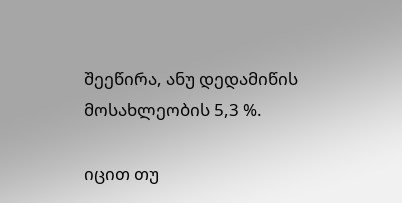შეეწირა, ანუ დედამიწის მოსახლეობის 5,3 %.

იცით თუ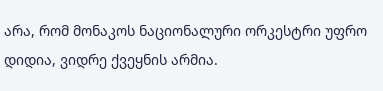არა, რომ მონაკოს ნაციონალური ორკესტრი უფრო დიდია, ვიდრე ქვეყნის არმია.